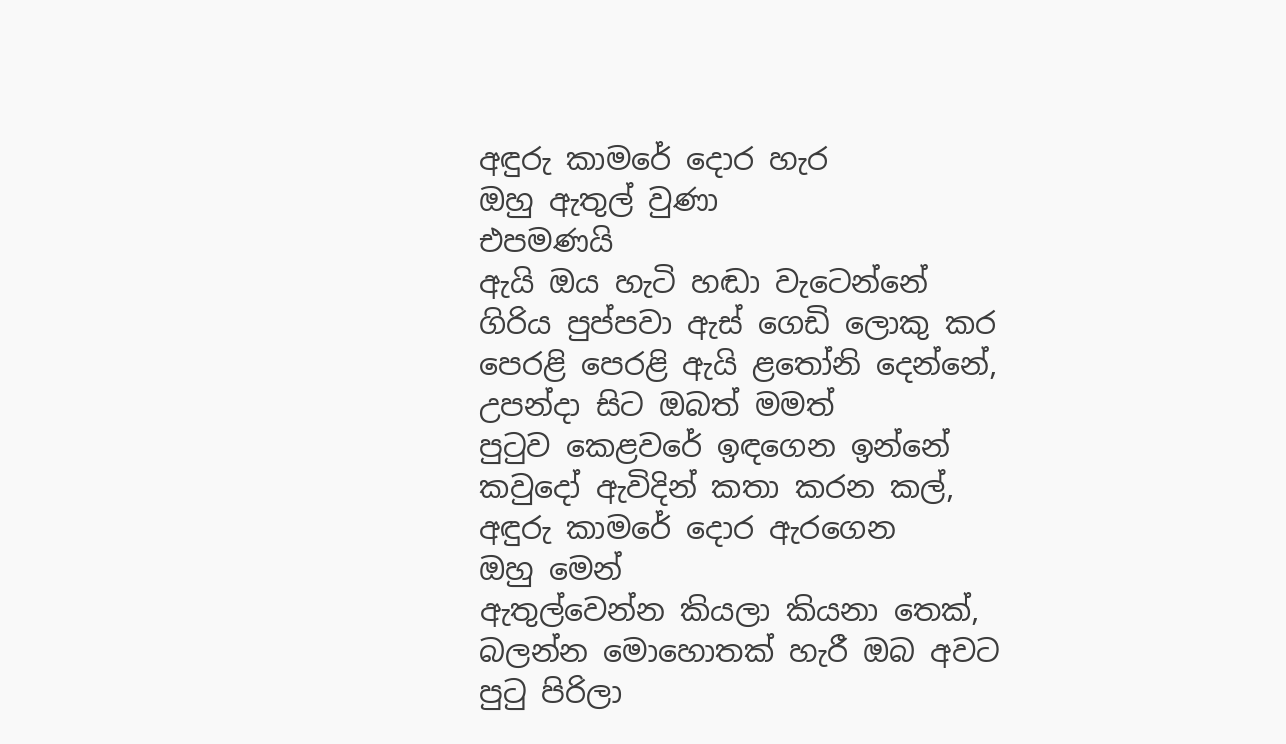අඳුරු කාමරේ දොර හැර
ඔහු ඇතුල් වුණා
එපමණයි
ඇයි ඔය හැටි හඬා වැටෙන්නේ
ගිරිය පුප්පවා ඇස් ගෙඩි ලොකු කර
පෙරළි පෙරළි ඇයි ළතෝනි දෙන්නේ,
උපන්දා සිට ඔබත් මමත්
පුටුව කෙළවරේ ඉඳගෙන ඉන්නේ
කවුදෝ ඇවිදින් කතා කරන කල්,
අඳුරු කාමරේ දොර ඇරගෙන
ඔහු මෙන්
ඇතුල්වෙන්න කියලා කියනා තෙක්,
බලන්න මොහොතක් හැරී ඔබ අවට
පුටු පිරිලා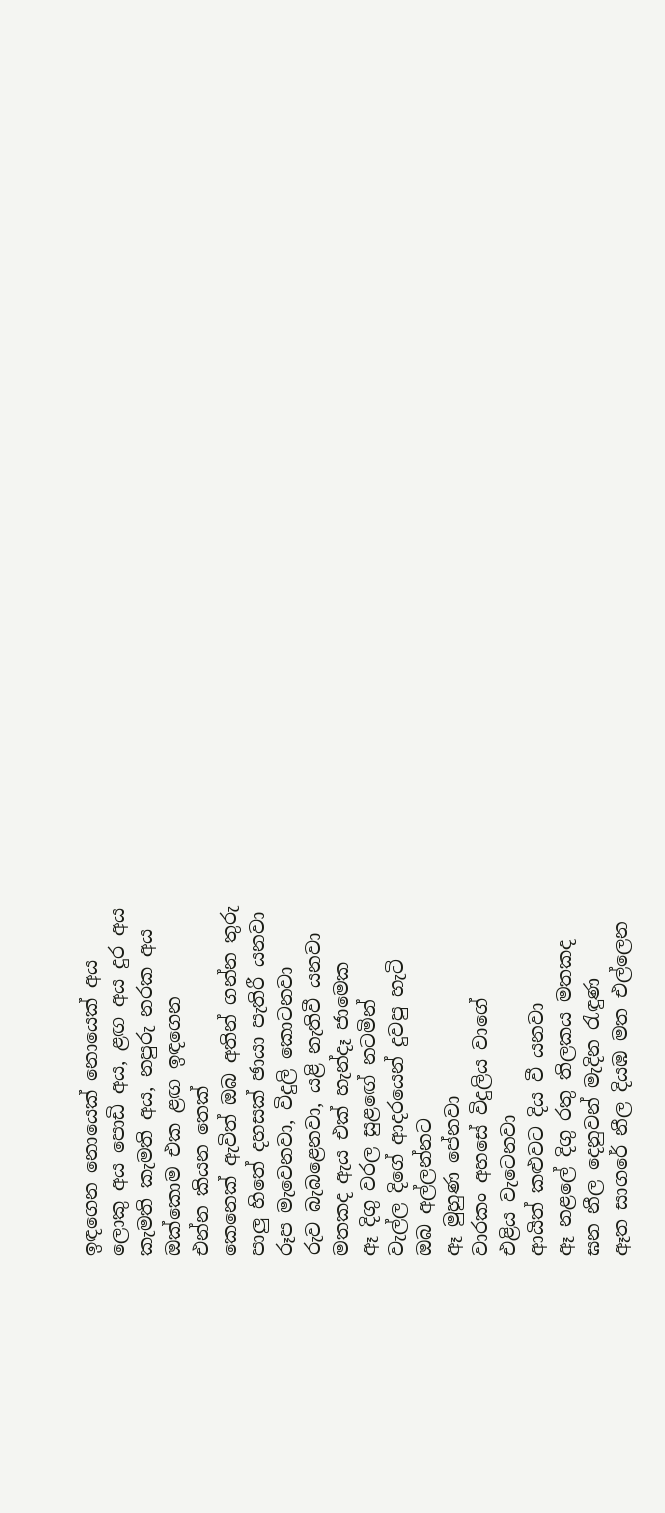ඉඳගෙන නොයෙක් නොයෙක් අය
ලොකු අය පොඩි අය, ළඟ අය දුර අය
කැමති කැමති අය, නපුරු නරක අය
ඔක්කොම එක ළඟ ඉඳගෙන
එන්න කියන තෙක්
කෙනෙක් ඇවිත් ඔබ අතින් ගන්න තුරු
පාලු හිතේ දහසක් ඡායා පැතිරී යනවා
රූප මැවෙනවා, විදුලි කොටනවා
රුව බැබළෙනවා, යළි නැතිවී යනවා
මතකද ඇය එක් හැන්දෑ ජාමෙක
ඈ දිගු වරල සුළඟේ නටමින්
වැල්ල දිගේ ආදරයෙන් දුවපු හැටි
ඔබ අල්ලන්නට
ඈ මුහුණ පේනවා
වාරකං අහසේ විදුලිය වාගේ
එළිය වැටෙනවා
ආයිත් කළුවට දිය වී යනවා
ඈ නළලේ දිගු රතු තිලකය මතකද
ඝන නීල දෙනුවන් මැදින රැඳුණ
ඈත සාගරේ නීල දියඹ මත එල්ලෙන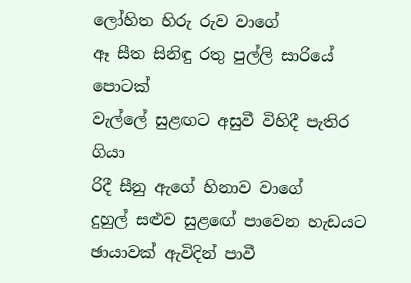ලෝහිත හිරු රුව වාගේ
ඈ සීත සිනිඳු රතු පුල්ලි සාරියේ පොටක්
වැල්ලේ සුළඟට අසුවී විහිදී පැතිර ගියා
රිදී සීනු ඇගේ හිනාව වාගේ
දුහුල් සළුව සුළඟේ පාවෙන හැඩයට
ඡායාවක් ඇවිදින් පාවී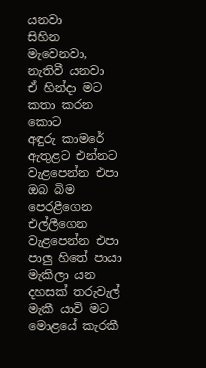යනවා
සිහින මැවෙනවා, නැතිවී යනවා
ඒ හින්දා මට කතා කරන කොට
අඳුරු කාමරේ ඇතුළට එන්නට
වැළපෙන්න එපා ඔබ බිම පෙරළීගෙන
එල්ලීගෙන වැළපෙන්න එපා
පාලු හිතේ පායා මැකිලා යන
දහසක් තරුවැල් මැකී යාවි මට
මොළයේ කැරකී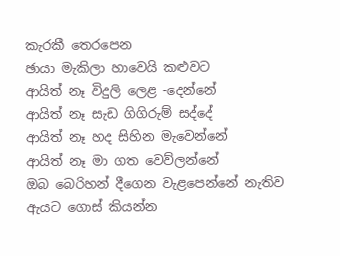කැරකී තෙරපෙන
ඡායා මැකිලා හාවෙයි කළුවට
ආයිත් නෑ විදුලි ලෙළ -දෙන්නේ
ආයිත් නෑ සැඩ ගිගිරුම් සද්දේ
ආයිත් නෑ හද සිහින මැවෙන්නේ
ආයිත් නෑ මා ගත වෙව්ලන්නේ
ඔබ බෙරිහන් දීගෙන වැළපෙන්නේ නැතිව
ඇයට ගොස් කියන්න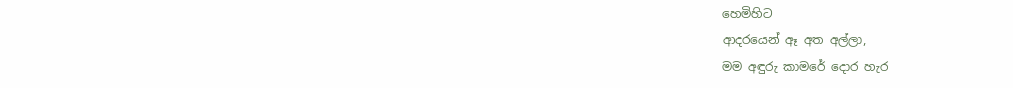හෙමිහිට
ආදරයෙන් ඈ අත අල්ලා,
මම අඳුරු කාමරේ දොර හැර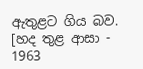ඇතුළට ගිය බව.
[හද තුළ ආසා - 1963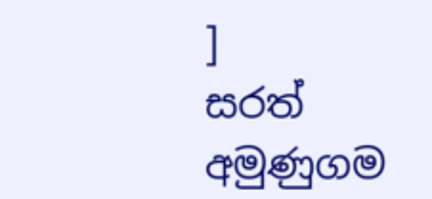]
සරත් අමුණුගම